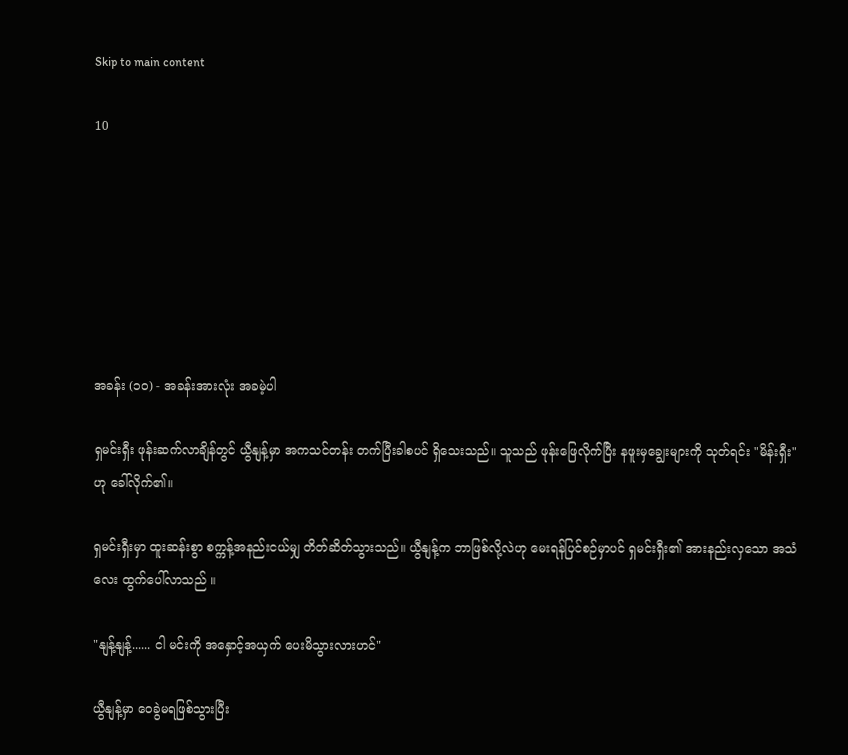Skip to main content

10







အခန်း (၁၀) - အခန်းအားလုံး အခမဲ့ပါ

ရှမင်းရှီး ဖုန်းဆက်လာချိန်တွင် ယွီနျန့်မှာ အကသင်တန်း တက်ပြီးခါစပင် ရှိသေးသည်။ သူသည် ဖုန်းဖြေလိုက်ပြီး နဖူးမှချွေးများကို သုတ်ရင်း "မိန်းရှီး" ဟု ခေါ်လိုက်၏။

ရှမင်းရှီးမှာ ထူးဆန်းစွာ စက္ကန့်အနည်းငယ်မျှ တိတ်ဆိတ်သွားသည်။ ယွီနျန့်က ဘာဖြစ်လို့လဲဟု မေးရန်ပြင်စဉ်မှာပင် ရှမင်းရှီး၏ အားနည်းလှသော အသံလေး ထွက်ပေါ်လာသည် ။

"နျန့်နျန့်...... ငါ မင်းကို အနှောင့်အယှက် ပေးမိသွားလားဟင်"

ယွီနျန့်မှာ ဝေခွဲမရဖြစ်သွားပြီး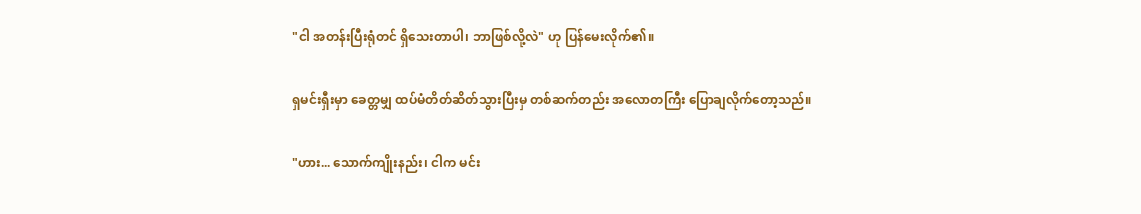"ငါ အတန်းပြီးရုံတင် ရှိသေးတာပါ၊ ဘာဖြစ်လို့လဲ" ဟု ပြန်မေးလိုက်၏။

ရှမင်းရှီးမှာ ခေတ္တမျှ ထပ်မံတိတ်ဆိတ်သွားပြီးမှ တစ်ဆက်တည်း အလောတကြီး ပြောချလိုက်တော့သည်။

"ဟား... သောက်ကျိုးနည်း၊ ငါက မင်း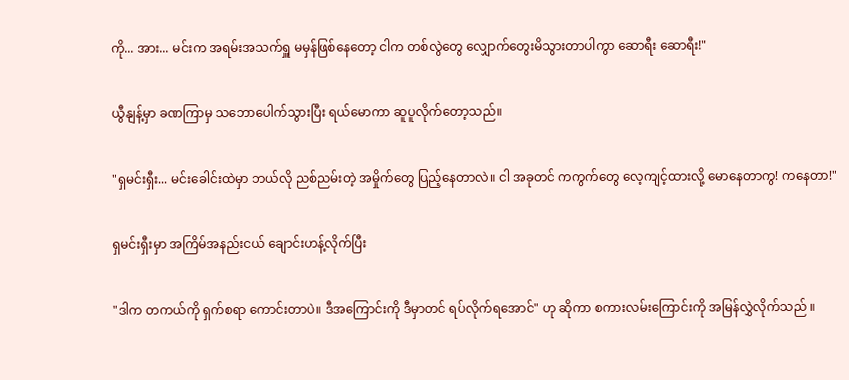ကို... အား... မင်းက အရမ်းအသက်ရှူ မမှန်ဖြစ်နေတော့ ငါက တစ်လွဲတွေ လျှောက်တွေးမိသွားတာပါကွာ ဆောရီး ဆောရီး!"

ယွီနျန့်မှာ ခဏကြာမှ သဘောပေါက်သွားပြီး ရယ်မောကာ ဆူပူလိုက်တော့သည်။

"ရှမင်းရှီး... မင်းခေါင်းထဲမှာ ဘယ်လို ညစ်ညမ်းတဲ့ အမှိုက်တွေ ပြည့်နေတာလဲ။ ငါ အခုတင် ကကွက်တွေ လေ့ကျင့်ထားလို့ မောနေတာကွ! ကနေတာ!"

ရှမင်းရှီးမှာ အကြိမ်အနည်းငယ် ချောင်းဟန့်လိုက်ပြီး

"ဒါက တကယ်ကို ရှက်စရာ ကောင်းတာပဲ။ ဒီအကြောင်းကို ဒီမှာတင် ရပ်လိုက်ရအောင်" ဟု ဆိုကာ စကားလမ်းကြောင်းကို အမြန်လွှဲလိုက်သည် ။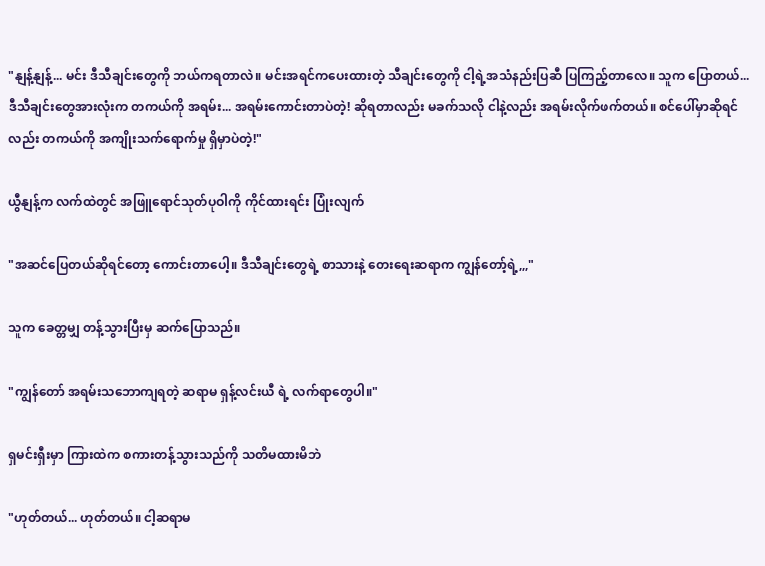"နျန့်နျန့်... မင်း ဒီသီချင်းတွေကို ဘယ်ကရတာလဲ။ မင်းအရင်ကပေးထားတဲ့ သီချင်းတွေကို ငါ့ရဲ့အသံနည်းပြဆီ ပြကြည့်တာလေ။ သူက ပြောတယ်... ဒီသီချင်းတွေအားလုံးက တကယ်ကို အရမ်း... အရမ်းကောင်းတာပဲတဲ့! ဆိုရတာလည်း မခက်သလို ငါနဲ့လည်း အရမ်းလိုက်ဖက်တယ်။ စင်ပေါ်မှာဆိုရင်လည်း တကယ်ကို အကျိုးသက်ရောက်မှု ရှိမှာပဲတဲ့!"

ယွီနျန့်က လက်ထဲတွင် အဖြူရောင်သုတ်ပုဝါကို ကိုင်ထားရင်း ပြုံးလျက်

"အဆင်ပြေတယ်ဆိုရင်တော့ ကောင်းတာပေါ့။ ဒီသီချင်းတွေရဲ့ စာသားနဲ့ တေးရေးဆရာက ကျွန်တော့်ရဲ့,,,"

သူက ခေတ္တမျှ တန့်သွားပြီးမှ ဆက်ပြောသည်။

"ကျွန်တော် အရမ်းသဘောကျရတဲ့ ဆရာမ ရှန့်လင်းယီ ရဲ့ လက်ရာတွေပါ။"

ရှမင်းရှီးမှာ ကြားထဲက စကားတန့်သွားသည်ကို သတိမထားမိဘဲ

"ဟုတ်တယ်... ဟုတ်တယ်။ ငါ့ဆရာမ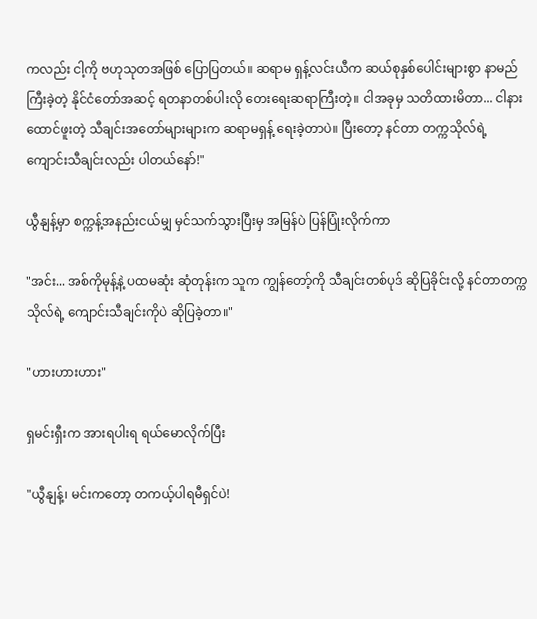ကလည်း ငါ့ကို ဗဟုသုတအဖြစ် ပြောပြတယ်။ ဆရာမ ရှန့်လင်းယီက ဆယ်စုနှစ်ပေါင်းများစွာ နာမည်ကြီးခဲ့တဲ့ နိုင်ငံတော်အဆင့် ရတနာတစ်ပါးလို တေးရေးဆရာကြီးတဲ့။ ငါအခုမှ သတိထားမိတာ... ငါနားထောင်ဖူးတဲ့ သီချင်းအတော်များများက ဆရာမရှန့် ရေးခဲ့တာပဲ။ ပြီးတော့ နင်တာ တက္ကသိုလ်ရဲ့ ကျောင်းသီချင်းလည်း ပါတယ်နော်!"

ယွီနျန့်မှာ စက္ကန့်အနည်းငယ်မျှ မှင်သက်သွားပြီးမှ အမြန်ပဲ ပြန်ပြုံးလိုက်ကာ

"အင်း... အစ်ကိုမုန့်နဲ့ ပထမဆုံး ဆုံတုန်းက သူက ကျွန်တော့်ကို သီချင်းတစ်ပုဒ် ဆိုပြခိုင်းလို့ နင်တာတက္ကသိုလ်ရဲ့ ကျောင်းသီချင်းကိုပဲ ဆိုပြခဲ့တာ။"

"ဟားဟားဟား"

ရှမင်းရှီးက အားရပါးရ ရယ်မောလိုက်ပြီး

"ယွီနျန့်၊ မင်းကတော့ တကယ့်ပါရမီရှင်ပဲ!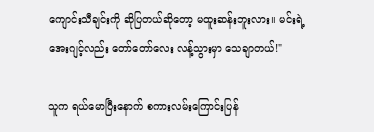ကျောင်းသီချင်းကို ဆိုပြတယ်ဆိုတော့ မထူးဆန်းဘူးလား။ မင်းရဲ့အေးဂျင့်လည်း တော်တော်လေး လန့်သွားမှာ သေချာတယ်!"

သူက ရယ်မောပြီးနောက် စကားလမ်းကြောင်းပြန်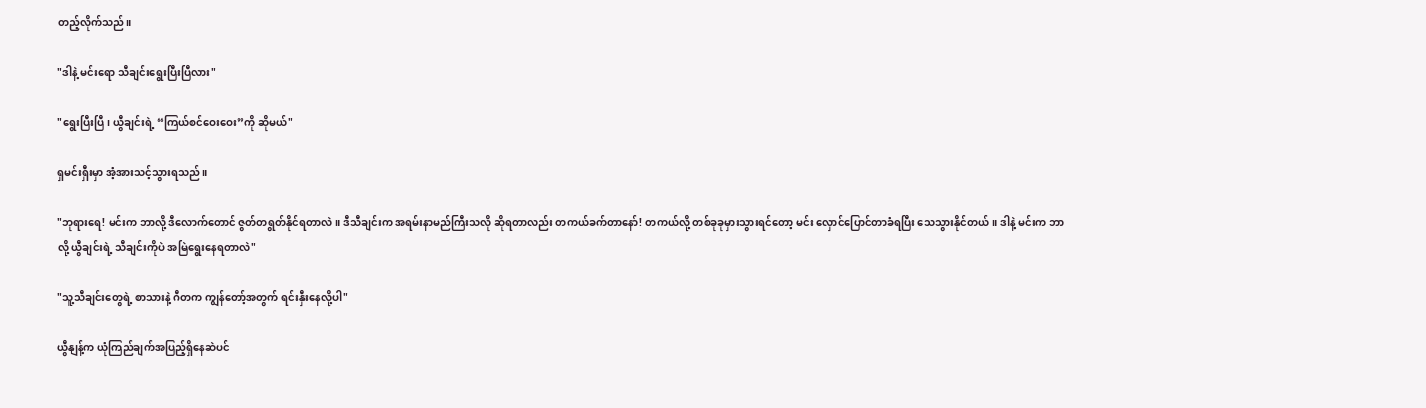တည့်လိုက်သည်။

"ဒါနဲ့ မင်းရော သီချင်းရွေးပြီးပြီလား"

"ရွေးပြီးပြီ၊ ယွီချင်းရဲ့ “ကြယ်စင်ဝေးဝေး”ကို ဆိုမယ်"

ရှမင်းရှီးမှာ အံ့အားသင့်သွားရသည်။

"ဘုရားရေ! မင်းက ဘာလို့ ဒီလောက်တောင် ဇွတ်တရွတ်နိုင်ရတာလဲ။ ဒီသီချင်းက အရမ်းနာမည်ကြီးသလို ဆိုရတာလည်း တကယ်ခက်တာနော်! တကယ်လို့ တစ်ခုခုမှားသွားရင်တော့ မင်း လှောင်ပြောင်တာခံရပြီး သေသွားနိုင်တယ်။ ဒါနဲ့ မင်းက ဘာလို့ ယွီချင်းရဲ့ သီချင်းကိုပဲ အမြဲရွေးနေရတာလဲ"

"သူ့သီချင်းတွေရဲ့ စာသားနဲ့ ဂီတက ကျွန်တော့်အတွက် ရင်းနှီးနေလို့ပါ"

ယွီနျန့်က ယုံကြည်ချက်အပြည့်ရှိနေဆဲပင်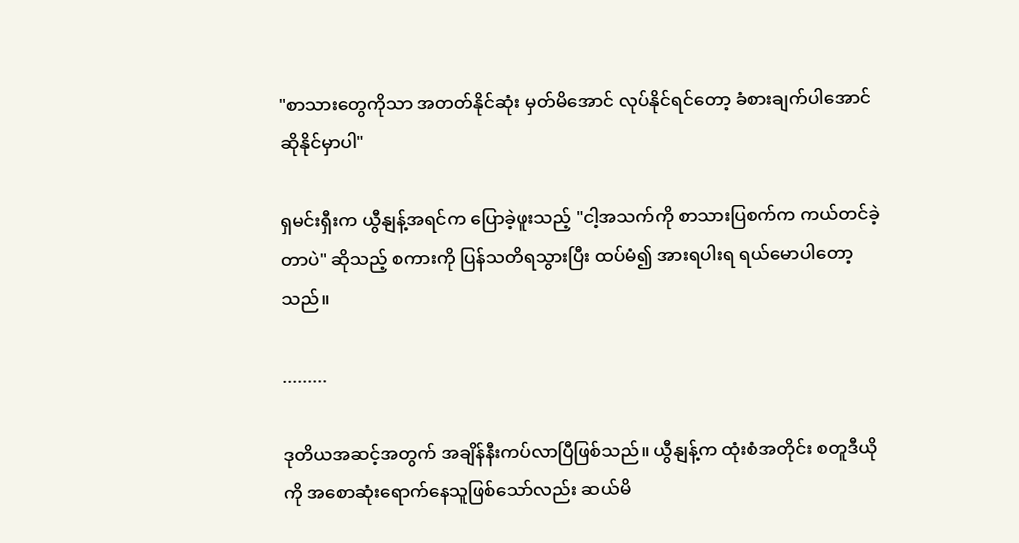"စာသားတွေကိုသာ အတတ်နိုင်ဆုံး မှတ်မိအောင် လုပ်နိုင်ရင်တော့ ခံစားချက်ပါအောင် ဆိုနိုင်မှာပါ"

ရှမင်းရှီးက ယွီနျန့်အရင်က ပြောခဲ့ဖူးသည့် "ငါ့အသက်ကို စာသားပြစက်က ကယ်တင်ခဲ့တာပဲ" ဆိုသည့် စကားကို ပြန်သတိရသွားပြီး ထပ်မံ၍ အားရပါးရ ရယ်မောပါတော့သည်။

.........

ဒုတိယအဆင့်အတွက် အချိန်နီးကပ်လာပြီဖြစ်သည်။ ယွီနျန့်က ထုံးစံအတိုင်း စတူဒီယိုကို အစောဆုံးရောက်နေသူဖြစ်သော်လည်း ဆယ်မိ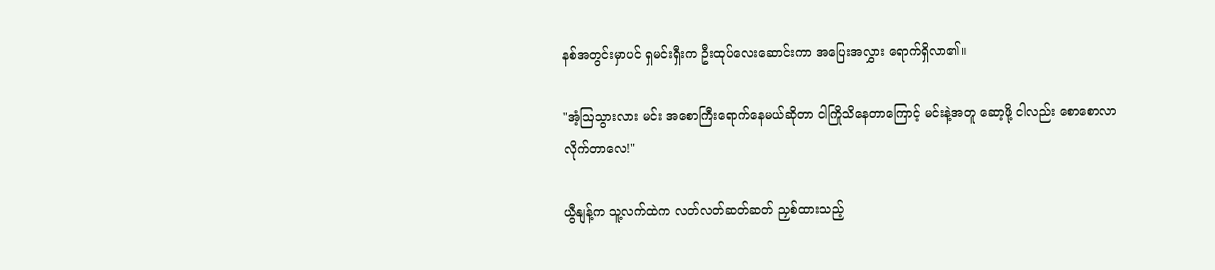နစ်အတွင်းမှာပင် ရှမင်းရှီးက ဦးထုပ်လေးဆောင်းကာ အပြေးအလွှား ရောက်ရှိလာ၏။

"အံ့ဩသွားလား မင်း အစောကြီးရောက်နေမယ်ဆိုတာ ငါကြိုသိနေတာကြောင့် မင်းနဲ့အတူ ဆော့ဖို့ ငါလည်း စောစောလာလိုက်တာလေ!"

ယွီနျန့်က သူ့လက်ထဲက လတ်လတ်ဆတ်ဆတ် ညှစ်ထားသည့်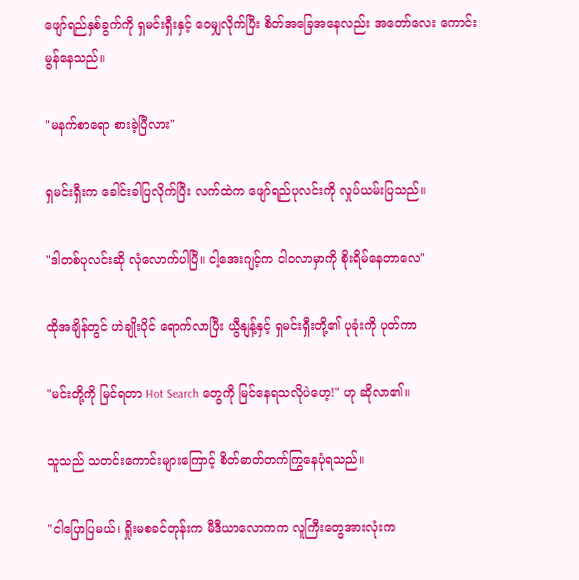ဖျော်ရည်နှစ်ခွက်ကို ရှမင်းရှီးနှင့် ဝေမျှလိုက်ပြီး စိတ်အခြေအနေလည်း အတော်လေး ကောင်းမွန်နေသည်။

"မနက်စာရော စားခဲ့ပြီလား"

ရှမင်းရှီးက ခေါင်းခါပြလိုက်ပြီး လက်ထဲက ဖျော်ရည်ပုလင်းကို လှုပ်ယမ်းပြသည်။

"ဒါတစ်ပုလင်းဆို လုံလောက်ပါပြီ။ ငါ့အေးဂျင့်က ငါဝလာမှာကို စိုးရိမ်နေတာလေ"

ထိုအချိန်တွင် ဟဲချိုးပိုင် ရောက်လာပြီး ယွီနျန့်နှင့် ရှမင်းရှီးတို့၏ ပုခုံးကို ပုတ်ကာ

"မင်းတို့ကို မြင်ရတာ Hot Search တွေကို မြင်နေရသလိုပဲဟေ့!" ဟု ဆိုလာ၏။

သူသည် သတင်းကောင်းများကြောင့် စိတ်ဓာတ်တက်ကြွနေပုံရသည်။

"ငါပြောပြမယ်၊ ရှိုးမစခင်တုန်းက မီဒီယာလောကက လူကြီးတွေအားလုံးက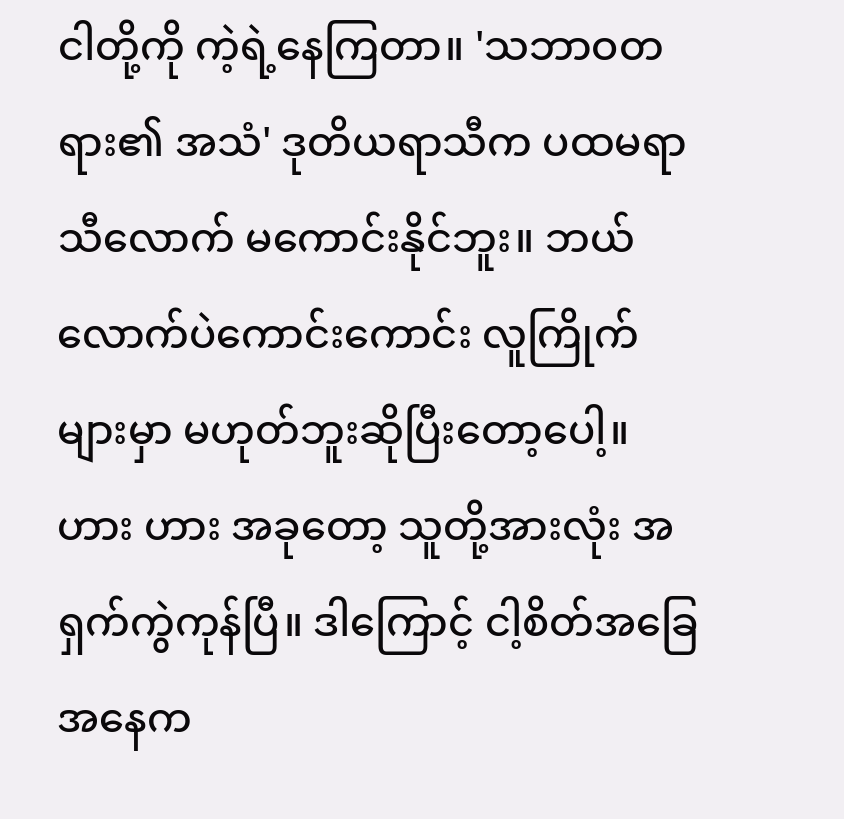ငါတို့ကို ကဲ့ရဲ့နေကြတာ။ 'သဘာဝတရား၏ အသံ' ဒုတိယရာသီက ပထမရာသီလောက် မကောင်းနိုင်ဘူး။ ဘယ်လောက်ပဲကောင်းကောင်း လူကြိုက်များမှာ မဟုတ်ဘူးဆိုပြီးတော့ပေါ့။ ဟား ဟား အခုတော့ သူတို့အားလုံး အရှက်ကွဲကုန်ပြီ။ ဒါကြောင့် ငါ့စိတ်အခြေအနေက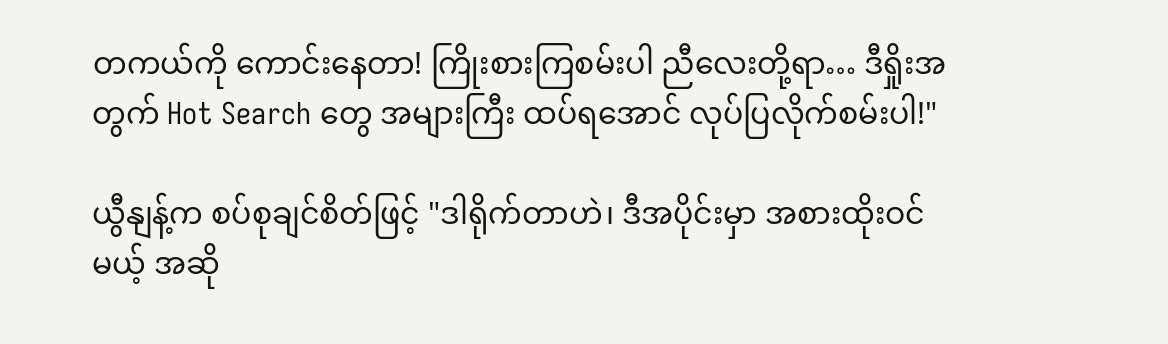တကယ်ကို ကောင်းနေတာ! ကြိုးစားကြစမ်းပါ ညီလေးတို့ရာ… ဒီရှိုးအတွက် Hot Search တွေ အများကြီး ထပ်ရအောင် လုပ်ပြလိုက်စမ်းပါ!"

ယွီနျန့်က စပ်စုချင်စိတ်ဖြင့် "ဒါရိုက်တာဟဲ၊ ဒီအပိုင်းမှာ အစားထိုးဝင်မယ့် အဆို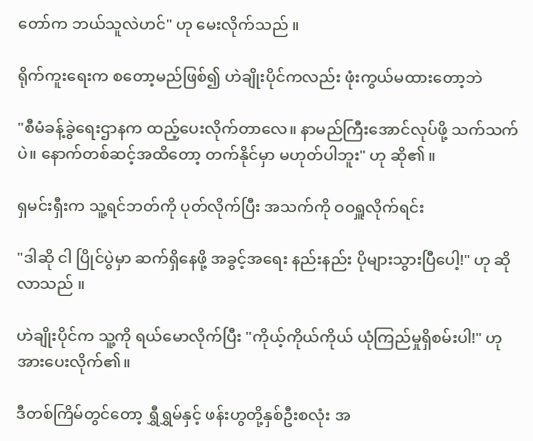တော်က ဘယ်သူလဲဟင်" ဟု မေးလိုက်သည် ။

ရိုက်ကူးရေးက စတော့မည်ဖြစ်၍ ဟဲချိုးပိုင်ကလည်း ဖုံးကွယ်မထားတော့ဘဲ

"စီမံခန့်ခွဲရေးဌာနက ထည့်ပေးလိုက်တာလေ။ နာမည်ကြီးအောင်လုပ်ဖို့ သက်သက်ပဲ။ နောက်တစ်ဆင့်အထိတော့ တက်နိုင်မှာ မဟုတ်ပါဘူး" ဟု ဆို၏ ။

ရှမင်းရှီးက သူ့ရင်ဘတ်ကို ပုတ်လိုက်ပြီး အသက်ကို ဝဝရှူလိုက်ရင်း

"ဒါဆို ငါ ပြိုင်ပွဲမှာ ဆက်ရှိနေဖို့ အခွင့်အရေး နည်းနည်း ပိုများသွားပြီပေါ့!" ဟု ဆိုလာသည် ။

ဟဲချိုးပိုင်က သူ့ကို ရယ်မောလိုက်ပြီး "ကိုယ့်ကိုယ်ကိုယ် ယုံကြည်မှုရှိစမ်းပါ!" ဟု အားပေးလိုက်၏။

ဒီတစ်ကြိမ်တွင်တော့ ရွှီရွှမ်နှင့် ဖန်းဟွတို့နှစ်ဦးစလုံး အ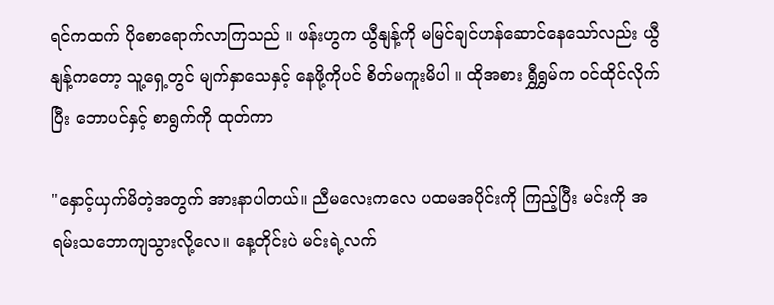ရင်ကထက် ပိုစောရောက်လာကြသည် ။ ဖန်းဟွက ယွီနျန့်ကို မမြင်ချင်ဟန်ဆောင်နေသော်လည်း ယွီနျန့်ကတော့ သူ့ရှေ့တွင် မျက်နှာသေနှင့် နေဖို့ကိုပင် စိတ်မကူးမိပါ ။ ထိုအစား ရွှီရွှမ်က ဝင်ထိုင်လိုက်ပြီး ဘောပင်နှင့် စာရွက်ကို ထုတ်ကာ

"နှောင့်ယှက်မိတဲ့အတွက် အားနာပါတယ်။ ညီမလေးကလေ ပထမအပိုင်းကို ကြည့်ပြီး မင်းကို အရမ်းသဘောကျသွားလို့လေ။ နေ့တိုင်းပဲ မင်းရဲ့လက်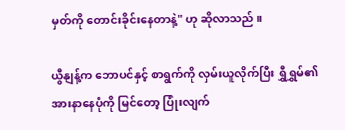မှတ်ကို တောင်းခိုင်းနေတာနဲ့" ဟု ဆိုလာသည် ။

ယွီနျန့်က ဘောပင်နှင့် စာရွက်ကို လှမ်းယူလိုက်ပြီး ရွှီရွှမ်၏ အားနာနေပုံကို မြင်တော့ ပြုံးလျက်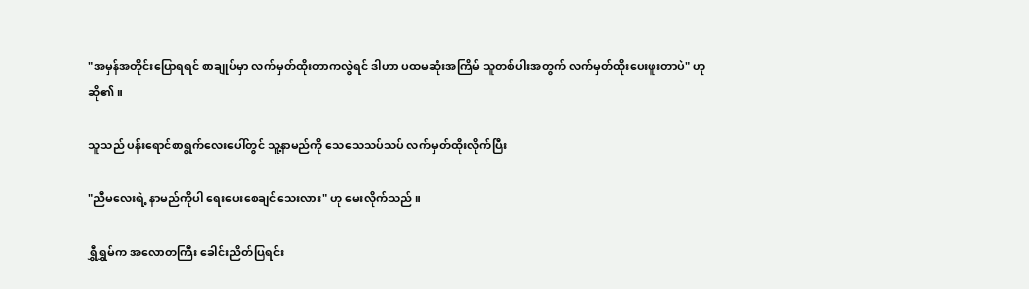"အမှန်အတိုင်းပြောရရင် စာချုပ်မှာ လက်မှတ်ထိုးတာကလွဲရင် ဒါဟာ ပထမဆုံးအကြိမ် သူတစ်ပါးအတွက် လက်မှတ်ထိုးပေးဖူးတာပဲ" ဟု ဆို၏ ။

သူသည် ပန်းရောင်စာရွက်လေးပေါ်တွင် သူ့နာမည်ကို သေသေသပ်သပ် လက်မှတ်ထိုးလိုက်ပြီး

"ညီမလေးရဲ့ နာမည်ကိုပါ ရေးပေးစေချင်သေးလား" ဟု မေးလိုက်သည် ။

ရွှီရွှမ်က အလောတကြီး ခေါင်းညိတ်ပြရင်း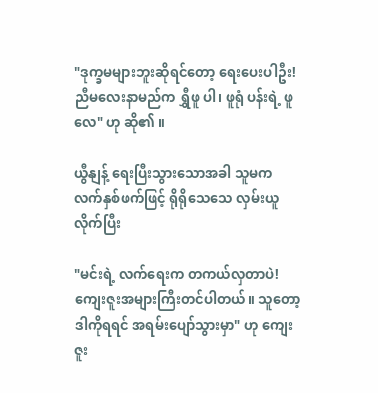"ဒုက္ခမများဘူးဆိုရင်တော့ ရေးပေးပါဦး! ညီမလေးနာမည်က ရွှီဖူ ပါ၊ ဖူရုံ ပန်းရဲ့ ဖူ လေ" ဟု ဆို၏ ။

ယွီနျန့် ရေးပြီးသွားသောအခါ သူမက လက်နှစ်ဖက်ဖြင့် ရိုရိုသေသေ လှမ်းယူလိုက်ပြီး

"မင်းရဲ့ လက်ရေးက တကယ်လှတာပဲ! ကျေးဇူးအများကြီးတင်ပါတယ်။ သူတော့ ဒါကိုရရင် အရမ်းပျော်သွားမှာ" ဟု ကျေးဇူး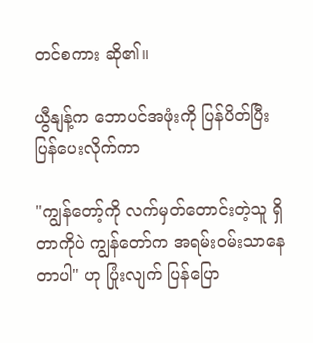တင်စကား ဆို၏။

ယွီနျန့်က ဘောပင်အဖုံးကို ပြန်ပိတ်ပြီး ပြန်ပေးလိုက်ကာ

"ကျွန်တော့်ကို လက်မှတ်တောင်းတဲ့သူ ရှိတာကိုပဲ ကျွန်တော်က အရမ်းဝမ်းသာနေတာပါ" ဟု ပြုံးလျက် ပြန်ပြော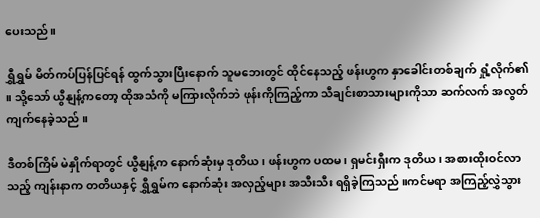ပေးသည်။

ရွှီရွှမ် မိတ်ကပ်ပြန်ပြင်ရန် ထွက်သွားပြီးနောက် သူမဘေးတွင် ထိုင်နေသည့် ဖန်းဟွက နှာခေါင်းတစ်ချက် ရှုံ့လိုက်၏ ။ သို့သော် ယွီနျန့်ကတော့ ထိုအသံကို မကြားလိုက်ဘဲ ဖုန်းကိုကြည့်ကာ သီချင်းစာသားများကိုသာ ဆက်လက် အလွတ်ကျက်နေခဲ့သည် ။

ဒီတစ်ကြိမ် မဲနှိုက်ရာတွင် ယွီနျန့်က နောက်ဆုံးမှ ဒုတိယ၊ ဖန်းဟွက ပထမ၊ ရှမင်းရှီးက ဒုတိယ၊ အစားထိုးဝင်လာသည့် ကျန်းနာက တတိယနှင့် ရွှီရွှမ်က နောက်ဆုံး အလှည့်များ အသီးသီး ရရှိခဲ့ကြသည် ။ကင်မရာ အကြည့်လွှဲသွား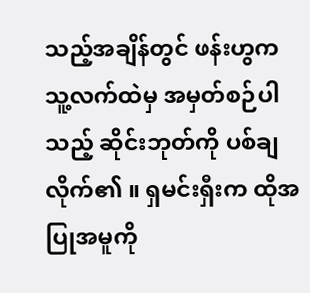သည့်အချိန်တွင် ဖန်းဟွက သူ့လက်ထဲမှ အမှတ်စဉ်ပါသည့် ဆိုင်းဘုတ်ကို ပစ်ချလိုက်၏ ။ ရှမင်းရှီးက ထိုအပြုအမူကို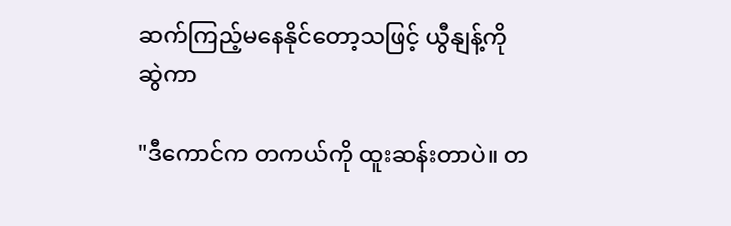ဆက်ကြည့်မနေနိုင်တော့သဖြင့် ယွီနျန့်ကို ဆွဲကာ

"ဒီကောင်က တကယ်ကို ထူးဆန်းတာပဲ။ တ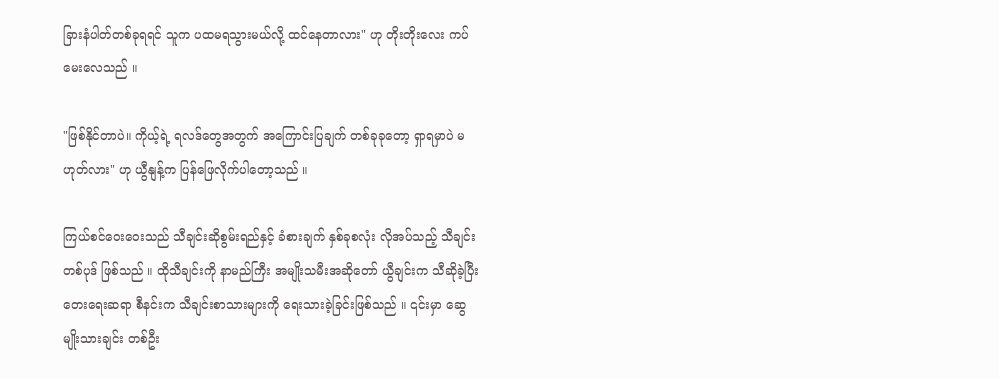ခြားနံပါတ်တစ်ခုရရင် သူက ပထမရသွားမယ်လို့ ထင်နေတာလား" ဟု တိုးတိုးလေး ကပ်မေးလေသည် ။

"ဖြစ်နိုင်တာပဲ။ ကိုယ့်ရဲ့ ရလဒ်တွေအတွက် အကြောင်းပြချက် တစ်ခုခုတော့ ရှာရမှာပဲ မဟုတ်လား" ဟု ယွီနျန့်က ပြန်ဖြေလိုက်ပါတော့သည် ။

ကြယ်စင်ဝေးဝေးသည် သီချင်းဆိုစွမ်းရည်နှင့် ခံစားချက် နှစ်ခုစလုံး လိုအပ်သည့် သီချင်းတစ်ပုဒ် ဖြစ်သည် ။ ထိုသီချင်းကို နာမည်ကြီး အမျိုးသမီးအဆိုတော် ယွီချင်းက သီဆိုခဲ့ပြီး တေးရေးဆရာ စီနင်းက သီချင်းစာသားများကို ရေးသားခဲ့ခြင်းဖြစ်သည် ။ ၎င်းမှာ ဆွေမျိုးသားချင်း တစ်ဦး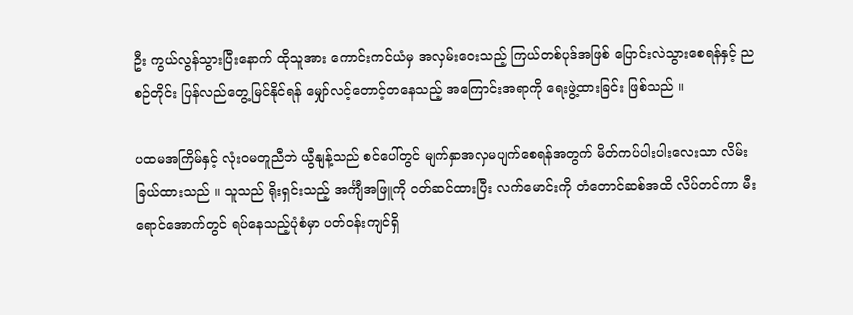ဦး ကွယ်လွန်သွားပြီးနောက် ထိုသူအား ကောင်းကင်ယံမှ အလှမ်းဝေးသည့် ကြယ်တစ်ပုဒ်အဖြစ် ပြောင်းလဲသွားစေရန်နှင့် ညစဉ်တိုင်း ပြန်လည်တွေ့မြင်နိုင်ရန် မျှော်လင့်တောင့်တနေသည့် အကြောင်းအရာကို ရေးဖွဲ့ထားခြင်း ဖြစ်သည် ။

ပထမအကြိမ်နှင့် လုံးဝမတူညီဘဲ ယွီနျန့်သည် စင်ပေါ်တွင် မျက်နှာအလှမပျက်စေရန်အတွက် မိတ်ကပ်ပါးပါးလေးသာ လိမ်းခြယ်ထားသည် ။ သူသည် ရိုးရှင်းသည့် အင်္ကျီအဖြူကို ဝတ်ဆင်ထားပြီး လက်မောင်းကို တံတောင်ဆစ်အထိ လိပ်တင်ကာ မီးရောင်အောက်တွင် ရပ်နေသည့်ပုံစံမှာ ပတ်ဝန်းကျင်ရှိ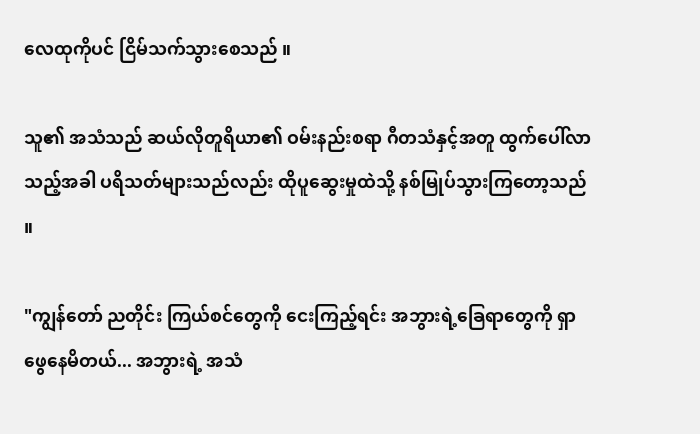လေထုကိုပင် ငြိမ်သက်သွားစေသည် ။

သူ၏ အသံသည် ဆယ်လိုတူရိယာ၏ ဝမ်းနည်းစရာ ဂီတသံနှင့်အတူ ထွက်ပေါ်လာသည့်အခါ ပရိသတ်များသည်လည်း ထိုပူဆွေးမှုထဲသို့ နစ်မြုပ်သွားကြတော့သည် ။

"ကျွန်တော် ညတိုင်း ကြယ်စင်တွေကို ငေးကြည့်ရင်း အဘွားရဲ့ခြေရာတွေကို ရှာဖွေနေမိတယ်... အဘွားရဲ့ အသံ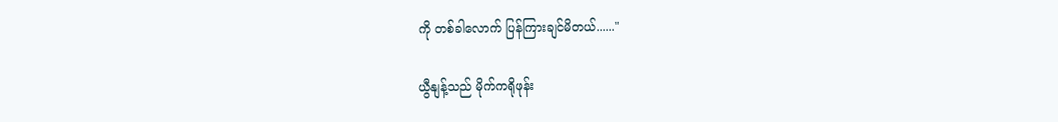ကို တစ်ခါလောက် ပြန်ကြားချင်မိတယ်......"

ယွီနျန့်သည် မိုက်ကရိုဖုန်း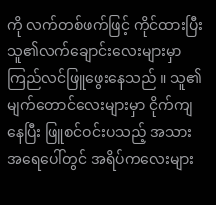ကို လက်တစ်ဖက်ဖြင့် ကိုင်ထားပြီး သူ၏လက်ချောင်းလေးများမှာ ကြည်လင်ဖြူဖွေးနေသည် ။ သူ၏ မျက်တောင်လေးများမှာ ငိုက်ကျနေပြီး ဖြူစင်ဝင်းပသည့် အသားအရေပေါ်တွင် အရိပ်ကလေးများ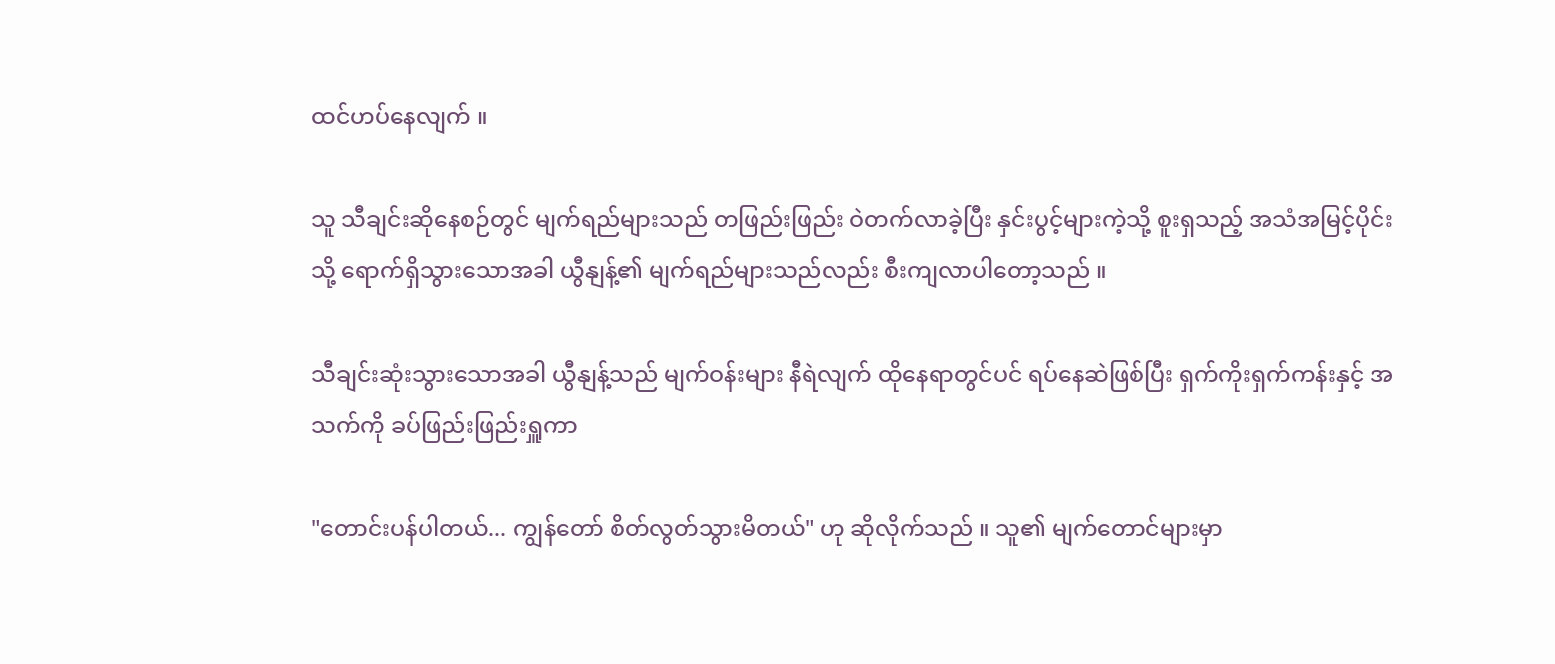ထင်ဟပ်နေလျက် ။

သူ သီချင်းဆိုနေစဉ်တွင် မျက်ရည်များသည် တဖြည်းဖြည်း ဝဲတက်လာခဲ့ပြီး နှင်းပွင့်များကဲ့သို့ စူးရှသည့် အသံအမြင့်ပိုင်းသို့ ရောက်ရှိသွားသောအခါ ယွီနျန့်၏ မျက်ရည်များသည်လည်း စီးကျလာပါတော့သည် ။

သီချင်းဆုံးသွားသောအခါ ယွီနျန့်သည် မျက်ဝန်းများ နီရဲလျက် ထိုနေရာတွင်ပင် ရပ်နေဆဲဖြစ်ပြီး ရှက်ကိုးရှက်ကန်းနှင့် အသက်ကို ခပ်ဖြည်းဖြည်းရှူကာ

"တောင်းပန်ပါတယ်... ကျွန်တော် စိတ်လွတ်သွားမိတယ်" ဟု ဆိုလိုက်သည် ။ သူ၏ မျက်တောင်များမှာ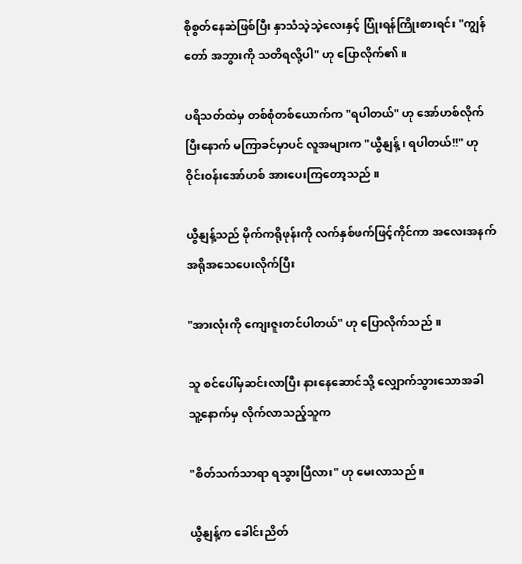စိုစွတ်နေဆဲဖြစ်ပြီး နှာသံသဲ့သဲ့လေးနှင့် ပြုံးရန်ကြိုးစားရင်း "ကျွန်တော် အဘွားကို သတိရလို့ပါ" ဟု ပြောလိုက်၏ ။

ပရိသတ်ထဲမှ တစ်စုံတစ်ယောက်က "ရပါတယ်" ဟု အော်ဟစ်လိုက်ပြီးနောက် မကြာခင်မှာပင် လူအများက "ယွီနျန့်၊ ရပါတယ်!!" ဟု ဝိုင်းဝန်းအော်ဟစ် အားပေးကြတော့သည် ။

ယွီနျန့်သည် မိုက်ကရိုဖုန်းကို လက်နှစ်ဖက်ဖြင့်ကိုင်ကာ အလေးအနက် အရိုအသေပေးလိုက်ပြီး

"အားလုံးကို ကျေးဇူးတင်ပါတယ်" ဟု ပြောလိုက်သည် ။

သူ စင်ပေါ်မှဆင်းလာပြီး နားနေဆောင်သို့ လျှောက်သွားသောအခါ သူ့နောက်မှ လိုက်လာသည့်သူက

"စိတ်သက်သာရာ ရသွားပြီလား" ဟု မေးလာသည် ။

ယွီနျန့်က ခေါင်းညိတ်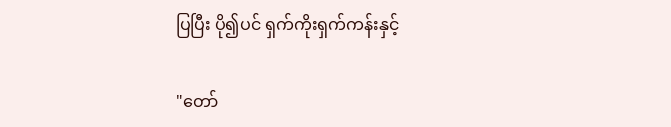ပြပြီး ပို၍ပင် ရှက်ကိုးရှက်ကန်းနှင့်

"တော်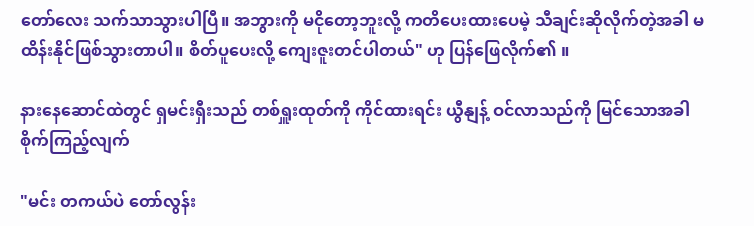တော်လေး သက်သာသွားပါပြီ။ အဘွားကို မငိုတော့ဘူးလို့ ကတိပေးထားပေမဲ့ သီချင်းဆိုလိုက်တဲ့အခါ မထိန်းနိုင်ဖြစ်သွားတာပါ။ စိတ်ပူပေးလို့ ကျေးဇူးတင်ပါတယ်" ဟု ပြန်ဖြေလိုက်၏ ။

နားနေဆောင်ထဲတွင် ရှမင်းရှီးသည် တစ်ရှူးထုတ်ကို ကိုင်ထားရင်း ယွီနျန့် ဝင်လာသည်ကို မြင်သောအခါ စိုက်ကြည့်လျက်

"မင်း တကယ်ပဲ တော်လွန်း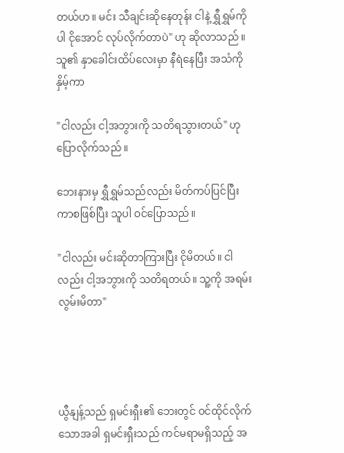တယ်ဟ။ မင်း သီချင်းဆိုနေတုန်း ငါနဲ့ ရွှီရွှမ်ကိုပါ ငိုအောင် လုပ်လိုက်တာပဲ" ဟု ဆိုလာသည် ။ သူ၏ နှာခေါင်းထိပ်လေးမှာ နီရဲနေပြီး အသံကိုနှိမ့်ကာ

"ငါလည်း ငါ့အဘွားကို သတိရသွားတယ်" ဟု ပြောလိုက်သည် ။

ဘေးနားမှ ရွှီရွှမ်သည်လည်း မိတ်ကပ်ပြင်ပြီးကာစဖြစ်ပြီး သူပါ ဝင်ပြောသည်။

"ငါလည်း မင်းဆိုတာကြားပြီး ငိုမိတယ်။ ငါလည်း ငါ့အဘွားကို သတိရတယ်။ သူ့ကို အရမ်းလွမ်းမိတာ"




ယွီနျန့်သည် ရှမင်းရှီး၏ ဘေးတွင် ဝင်ထိုင်လိုက်သောအခါ ရှမင်းရှီးသည် ကင်မရာမရှိသည့် အ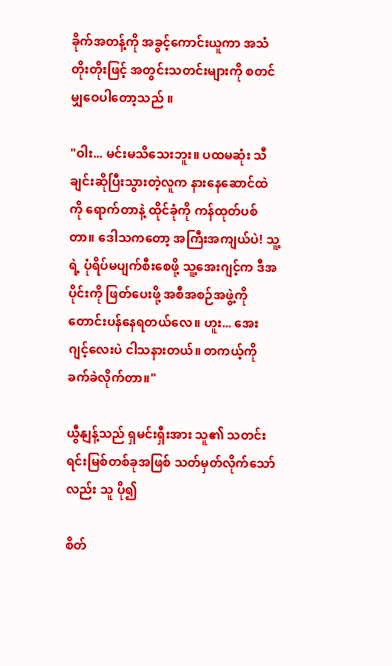ခိုက်အတန့်ကို အခွင့်ကောင်းယူကာ အသံတိုးတိုးဖြင့် အတွင်းသတင်းများကို စတင်မျှဝေပါတော့သည် ။

"ဝါး... မင်းမသိသေးဘူး။ ပထမဆုံး သီချင်းဆိုပြီးသွားတဲ့လူက နားနေဆောင်ထဲကို ရောက်တာနဲ့ ထိုင်ခုံကို ကန်ထုတ်ပစ်တာ။ ဒေါသကတော့ အကြီးအကျယ်ပဲ! သူ့ရဲ့ ပုံရိပ်မပျက်စီးစေဖို့ သူ့အေးဂျင့်က ဒီအပိုင်းကို ဖြတ်ပေးဖို့ အစီအစဉ်အဖွဲ့ကို တောင်းပန်နေရတယ်လေ။ ဟူး... အေးဂျင့်လေးပဲ ငါသနားတယ်။ တကယ့်ကို ခက်ခဲလိုက်တာ။"

ယွီနျန့်သည် ရှမင်းရှီးအား သူ၏ သတင်းရင်းမြစ်တစ်ခုအဖြစ် သတ်မှတ်လိုက်သော်လည်း သူ ပို၍

စိတ်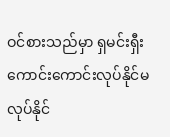ဝင်စားသည်မှာ ရှမင်းရှီး ကောင်းကောင်းလုပ်နိုင်မလုပ်နိုင်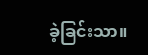ခဲ့ခြင်းသာ။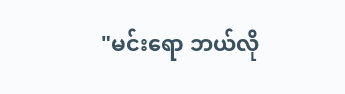"မင်းရော ဘယ်လို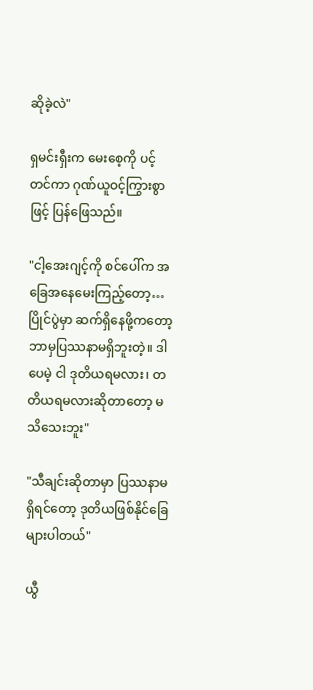ဆိုခဲ့လဲ"

ရှမင်းရှီးက မေးစေ့ကို ပင့်တင်ကာ ဂုဏ်ယူဝင့်ကြွားစွာဖြင့် ပြန်ဖြေသည်။

"ငါ့အေးဂျင့်ကို စင်ပေါ်က အခြေအနေမေးကြည့်တော့… ပြိုင်ပွဲမှာ ဆက်ရှိနေဖို့ကတော့ ဘာမှပြဿနာမရှိဘူးတဲ့။ ဒါပေမဲ့ ငါ ဒုတိယရမလား၊ တတိယရမလားဆိုတာတော့ မသိသေးဘူး"

"သီချင်းဆိုတာမှာ ပြဿနာမရှိရင်တော့ ဒုတိယဖြစ်နိုင်ခြေများပါတယ်"

ယွီ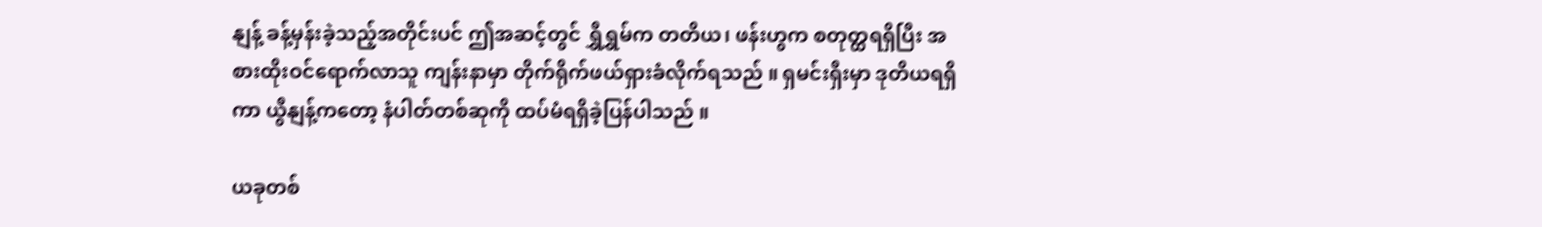နျန့် ခန့်မှန်းခဲ့သည့်အတိုင်းပင် ဤအဆင့်တွင် ရွှီရွှမ်က တတိယ၊ ဖန်းဟွက စတုတ္ထရရှိပြီး အစားထိုးဝင်ရောက်လာသူ ကျန်းနာမှာ တိုက်ရိုက်ဖယ်ရှားခံလိုက်ရသည် ။ ရှမင်းရှီးမှာ ဒုတိယရရှိကာ ယွီနျန့်ကတော့ နံပါတ်တစ်ဆုကို ထပ်မံရရှိခဲ့ပြန်ပါသည် ။

ယခုတစ်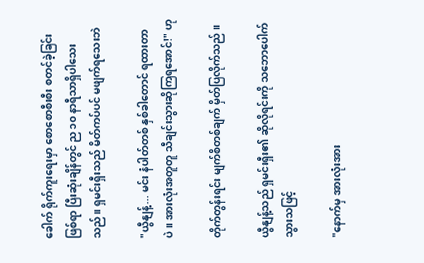ခေါက် ရိုက်ကူးရေးမှာ စောစောစီးစီး စတင်ခဲ့ခြင်းဖြစ်ရာ ပြီးဆုံးချိန်တွင် ည ၁၀ နာရီသာရှိပါသေးသည်။ ရှမင်းရှီးသည် မိတ်ကပ်ပင် မဖျက်ရသေးဘဲ

"ယွီနျန့်... မင်း နံပါတ်တစ် နှစ်ခါတောင် ရထားတာပဲ။ အားလုံးအတူတူ သီချင်းသွားဆိုကြရအောင်!" ဟု

တိုက်တွန်းရင်း မျက်စိတစ်ချက် မှိတ်ပြလိုက်သည် ။

ယွီနျန့်သည် ရှမင်းရှီး၏ ဆိုလိုရင်းကို သဘောပေါက်သွားသဖြင့်

"နောက်မှ အားလုံးအား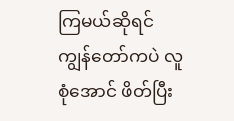ကြမယ်ဆိုရင် ကျွန်တော်ကပဲ လူစုံအောင် ဖိတ်ပြီး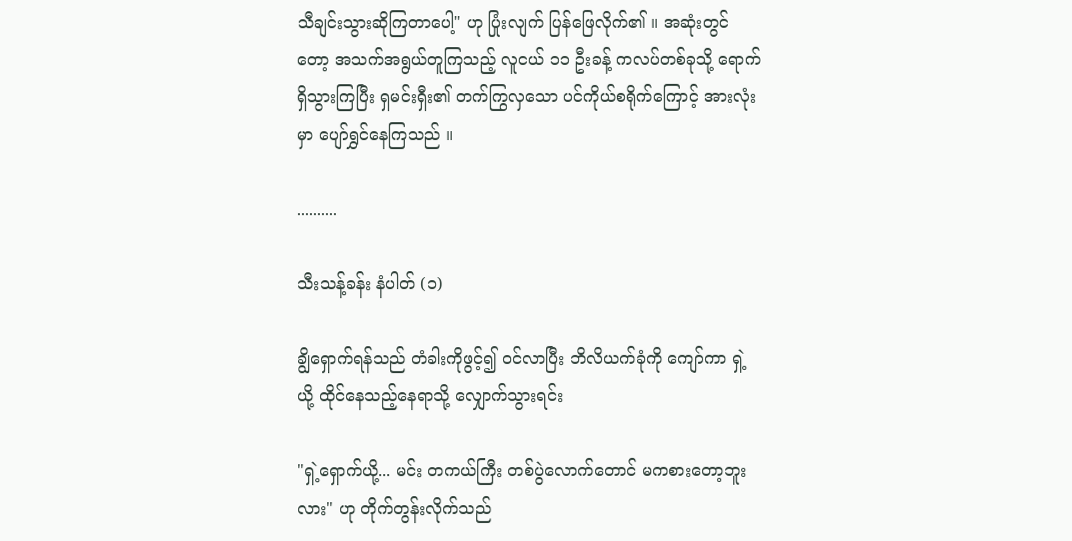သီချင်းသွားဆိုကြတာပေါ့" ဟု ပြုံးလျက် ပြန်ဖြေလိုက်၏ ။ အဆုံးတွင်တော့ အသက်အရွယ်တူကြသည့် လူငယ် ၁၁ ဦးခန့် ကလပ်တစ်ခုသို့ ရောက်ရှိသွားကြပြီး ရှမင်းရှီး၏ တက်ကြွလှသော ပင်ကိုယ်စရိုက်ကြောင့် အားလုံးမှာ ပျော်ရွှင်နေကြသည် ။

..........

သီးသန့်ခန်း နံပါတ် (၁)

ချွိရှောက်ရန်သည် တံခါးကိုဖွင့်၍ ဝင်လာပြီး ဘိလိယက်ခုံကို ကျော်ကာ ရှဲ့ယို့ ထိုင်နေသည့်နေရာသို့ လျှောက်သွားရင်း

"ရှဲ့ရှောက်ယို့... မင်း တကယ်ကြီး တစ်ပွဲလောက်တောင် မကစားတော့ဘူးလား" ဟု တိုက်တွန်းလိုက်သည်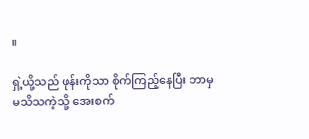။

ရှဲ့ယို့သည် ဖုန်းကိုသာ စိုက်ကြည့်နေပြီး ဘာမှမသိသကဲ့သို့ အေးစက်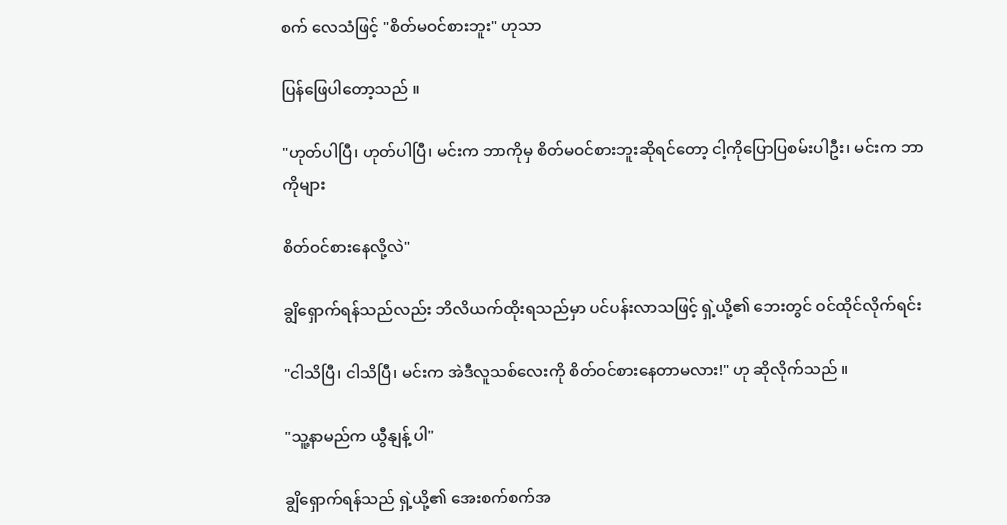စက် လေသံဖြင့် "စိတ်မဝင်စားဘူး" ဟုသာ

ပြန်ဖြေပါတော့သည် ။

"ဟုတ်ပါပြီ၊ ဟုတ်ပါပြီ၊ မင်းက ဘာကိုမှ စိတ်မဝင်စားဘူးဆိုရင်တော့ ငါ့ကိုပြောပြစမ်းပါဦး၊ မင်းက ဘာကိုများ

စိတ်ဝင်စားနေလို့လဲ"

ချွိရှောက်ရန်သည်လည်း ဘိလိယက်ထိုးရသည်မှာ ပင်ပန်းလာသဖြင့် ရှဲ့ယို့၏ ဘေးတွင် ဝင်ထိုင်လိုက်ရင်း

"ငါသိပြီ၊ ငါသိပြီ၊ မင်းက အဲဒီလူသစ်လေးကို စိတ်ဝင်စားနေတာမလား!" ဟု ဆိုလိုက်သည် ။

"သူ့နာမည်က ယွီနျန့် ပါ"

ချွိရှောက်ရန်သည် ရှဲ့ယို့၏ အေးစက်စက်အ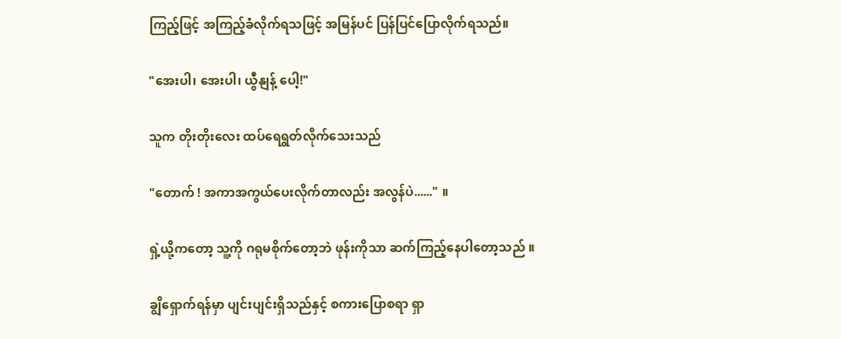ကြည့်ဖြင့် အကြည့်ခံလိုက်ရသဖြင့် အမြန်ပင် ပြန်ပြင်ပြောလိုက်ရသည်။

"အေးပါ၊ အေးပါ၊ ယွီနျန့် ပေါ့!"

သူက တိုးတိုးလေး ထပ်ရေရွတ်လိုက်သေးသည်

"တောက် ! အကာအကွယ်ပေးလိုက်တာလည်း အလွန်ပဲ......" ။

ရှဲ့ယို့ကတော့ သူ့ကို ဂရုမစိုက်တော့ဘဲ ဖုန်းကိုသာ ဆက်ကြည့်နေပါတော့သည် ။

ချွိရှောက်ရန်မှာ ပျင်းပျင်းရှိသည်နှင့် စကားပြောစရာ ရှာ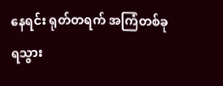နေရင်း ရုတ်တရက် အကြံတစ်ခု ရသွား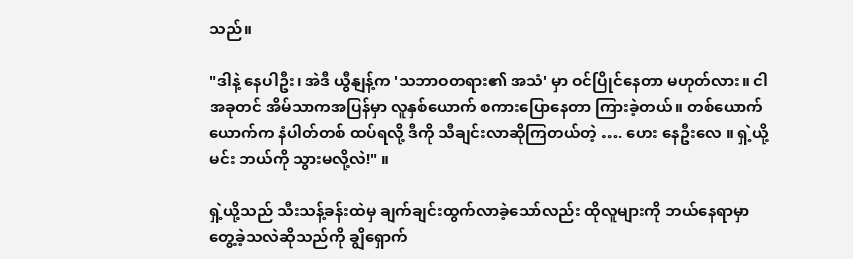သည်။

"ဒါနဲ့ နေပါဦး၊ အဲဒီ ယွီနျန့်က 'သဘာဝတရား၏ အသံ' မှာ ဝင်ပြိုင်နေတာ မဟုတ်လား။ ငါ အခုတင် အိမ်သာကအပြန်မှာ လူနှစ်ယောက် စကားပြောနေတာ ကြားခဲ့တယ်။ တစ်ယောက်ယောက်က နံပါတ်တစ် ထပ်ရလို့ ဒီကို သီချင်းလာဆိုကြတယ်တဲ့ …. ဟေး နေဦးလေ ။ ရှဲ့ယို့ မင်း ဘယ်ကို သွားမလို့လဲ!" ။

ရှဲ့ယို့သည် သီးသန့်ခန်းထဲမှ ချက်ချင်းထွက်လာခဲ့သော်လည်း ထိုလူများကို ဘယ်နေရာမှာ တွေ့ခဲ့သလဲဆိုသည်ကို ချွိရှောက်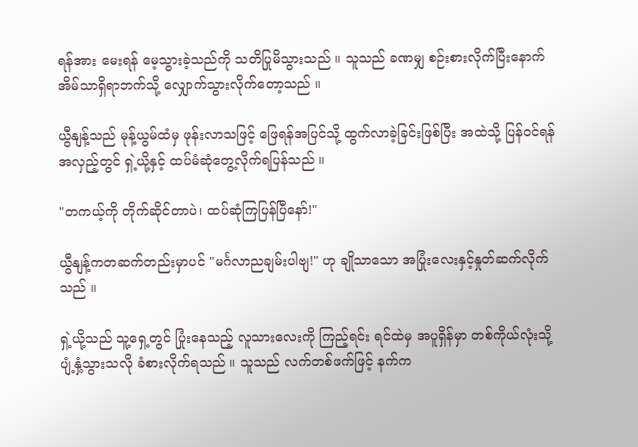ရန်အား မေးရန် မေ့သွားခဲ့သည်ကို သတိပြုမိသွားသည် ။ သူသည် ခဏမျှ စဉ်းစားလိုက်ပြီးနောက် အိမ်သာရှိရာဘက်သို့ လျှောက်သွားလိုက်တော့သည် ။

ယွီနျန့်သည် မုန့်ယွမ်ထံမှ ဖုန်းလာသဖြင့် ဖြေရန်အပြင်သို့ ထွက်လာခဲ့ခြင်းဖြစ်ပြီး အထဲသို့ ပြန်ဝင်ရန်အလှည့်တွင် ရှဲ့ယို့နှင့် ထပ်မံဆုံတွေ့လိုက်ရပြန်သည် ။

"တကယ့်ကို တိုက်ဆိုင်တာပဲ၊ ထပ်ဆုံကြပြန်ပြီနော်!"

ယွီနျန့်ကတဆက်တည်းမှာပင် "မင်္ဂလာညချမ်းပါဗျ!" ဟု ချိုသာသော အပြုံးလေးနှင့်နှုတ်ဆက်လိုက်သည် ။

ရှဲ့ယို့သည် သူ့ရှေ့တွင် ပြုံးနေသည့် လူသားလေးကို ကြည့်ရင်း ရင်ထဲမှ အပူရှိန်မှာ တစ်ကိုယ်လုံးသို့ ပျံ့နှံ့သွားသလို ခံစားလိုက်ရသည် ။ သူသည် လက်တစ်ဖက်ဖြင့် နက်က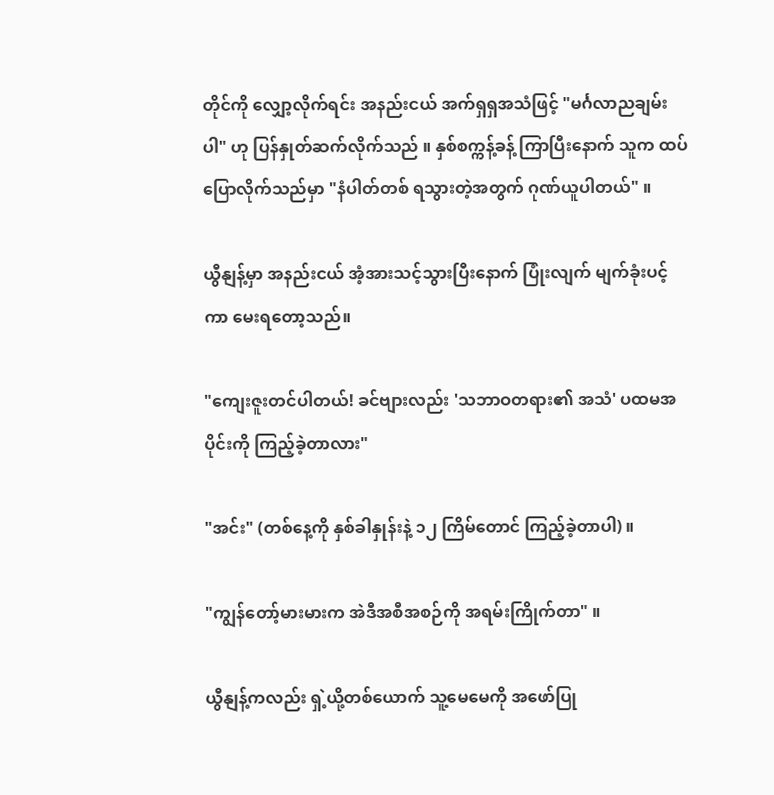တိုင်ကို လျှော့လိုက်ရင်း အနည်းငယ် အက်ရှရှအသံဖြင့် "မင်္ဂလာညချမ်းပါ" ဟု ပြန်နှုတ်ဆက်လိုက်သည် ။ နှစ်စက္ကန့်ခန့် ကြာပြီးနောက် သူက ထပ်ပြောလိုက်သည်မှာ "နံပါတ်တစ် ရသွားတဲ့အတွက် ဂုဏ်ယူပါတယ်" ။

ယွီနျန့်မှာ အနည်းငယ် အံ့အားသင့်သွားပြီးနောက် ပြုံးလျက် မျက်ခုံးပင့်ကာ မေးရတော့သည်။

"ကျေးဇူးတင်ပါတယ်! ခင်ဗျားလည်း 'သဘာဝတရား၏ အသံ' ပထမအပိုင်းကို ကြည့်ခဲ့တာလား"

"အင်း" (တစ်နေ့ကို နှစ်ခါနှုန်းနဲ့ ၁၂ ကြိမ်တောင် ကြည့်ခဲ့တာပါ) ။

"ကျွန်တော့်မားမားက အဲဒီအစီအစဉ်ကို အရမ်းကြိုက်တာ" ။

ယွီနျန့်ကလည်း ရှဲ့ယို့တစ်ယောက် သူ့မေမေကို အဖော်ပြု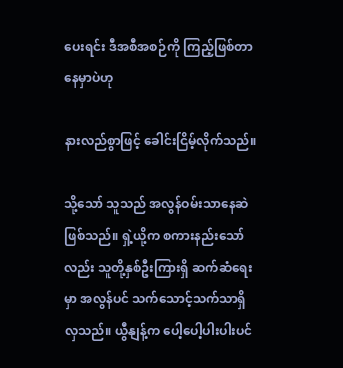ပေးရင်း ဒီအစီအစဉ်ကို ကြည့်ဖြစ်တာနေမှာပဲဟု

နားလည်စွာဖြင့် ခေါင်းငြိမ့်လိုက်သည်။

သို့သော် သူသည် အလွန်ဝမ်းသာနေဆဲဖြစ်သည်။ ရှဲ့ယို့က စကားနည်းသော်လည်း သူတို့နှစ်ဦးကြားရှိ ဆက်ဆံရေးမှာ အလွန်ပင် သက်သောင့်သက်သာရှိလှသည်။ ယွီနျန့်က ပေါ့ပေါ့ပါးပါးပင်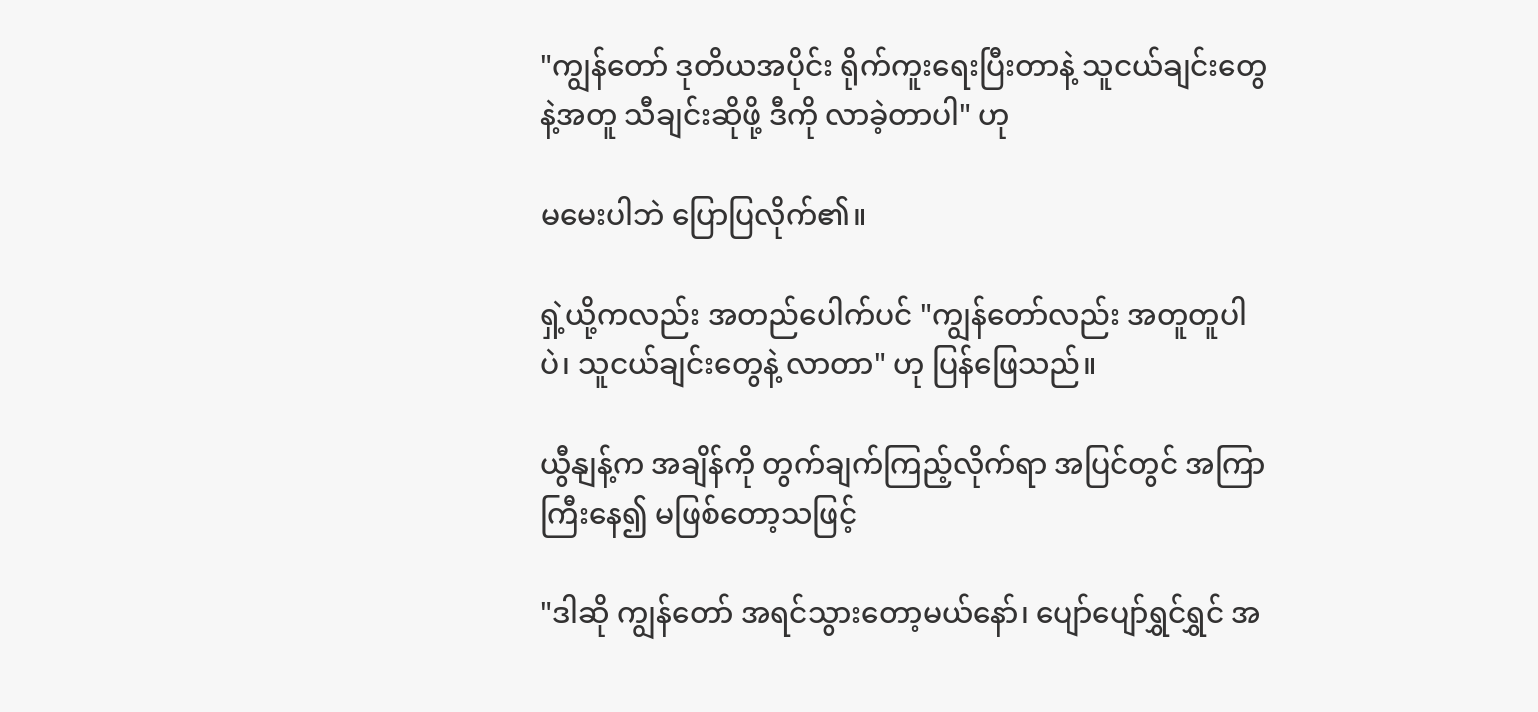"ကျွန်တော် ဒုတိယအပိုင်း ရိုက်ကူးရေးပြီးတာနဲ့ သူငယ်ချင်းတွေနဲ့အတူ သီချင်းဆိုဖို့ ဒီကို လာခဲ့တာပါ" ဟု

မမေးပါဘဲ ပြောပြလိုက်၏။

ရှဲ့ယို့ကလည်း အတည်ပေါက်ပင် "ကျွန်တော်လည်း အတူတူပါပဲ၊ သူငယ်ချင်းတွေနဲ့ လာတာ" ဟု ပြန်ဖြေသည်။

ယွီနျန့်က အချိန်ကို တွက်ချက်ကြည့်လိုက်ရာ အပြင်တွင် အကြာကြီးနေ၍ မဖြစ်တော့သဖြင့်

"ဒါဆို ကျွန်တော် အရင်သွားတော့မယ်နော်၊ ပျော်ပျော်ရွှင်ရွှင် အ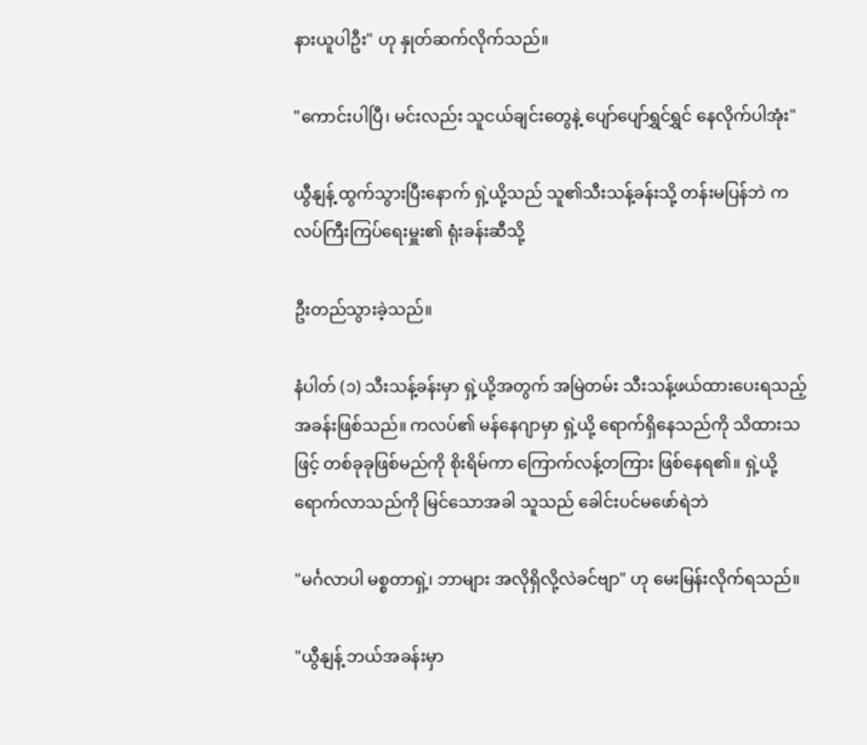နားယူပါဦး" ဟု နှုတ်ဆက်လိုက်သည်။

"ကောင်းပါပြီ၊ မင်းလည်း သူငယ်ချင်းတွေနဲ့ ပျော်ပျော်ရွှင်ရွှင် နေလိုက်ပါအုံး"

ယွီနျန့် ထွက်သွားပြီးနောက် ရှဲ့ယို့သည် သူ၏သီးသန့်ခန်းသို့ တန်းမပြန်ဘဲ ကလပ်ကြီးကြပ်ရေးမှူး၏ ရုံးခန်းဆီသို့

ဦးတည်သွားခဲ့သည်။

နံပါတ် (၁) သီးသန့်ခန်းမှာ ရှဲ့ယို့အတွက် အမြဲတမ်း သီးသန့်ဖယ်ထားပေးရသည့် အခန်းဖြစ်သည်။ ကလပ်၏ မန်နေဂျာမှာ ရှဲ့ယို့ ရောက်ရှိနေသည်ကို သိထားသဖြင့် တစ်ခုခုဖြစ်မည်ကို စိုးရိမ်ကာ ကြောက်လန့်တကြား ဖြစ်နေရ၏။ ရှဲ့ယို့ ရောက်လာသည်ကို မြင်သောအခါ သူသည် ခေါင်းပင်မဖော်ရဲဘဲ

"မင်္ဂလာပါ မစ္စတာရှဲ့၊ ဘာများ အလိုရှိလို့လဲခင်ဗျာ" ဟု မေးမြန်းလိုက်ရသည်။

"ယွီနျန့် ဘယ်အခန်းမှာ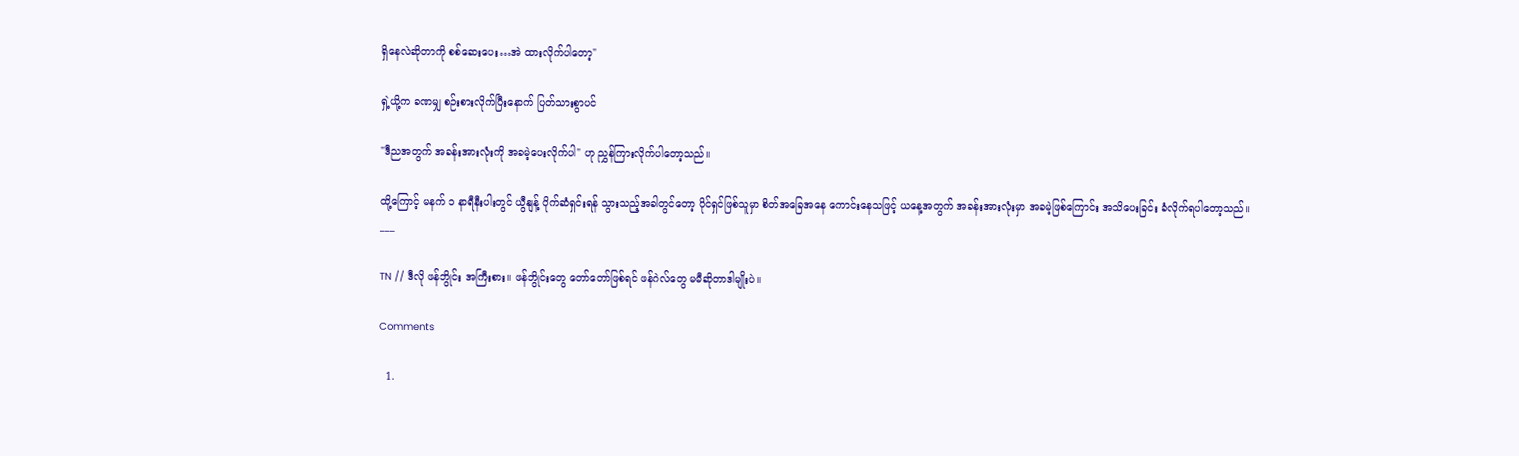ရှိနေလဲဆိုတာကို စစ်ဆေးပေး…အဲ ထားလိုက်ပါတော့"

ရှဲ့ယို့က ခဏမျှ စဉ်းစားလိုက်ပြီးနောက် ပြတ်သားစွာပင်

"ဒီညအတွက် အခန်းအားလုံးကို အခမဲ့ပေးလိုက်ပါ" ဟု ညွှန်ကြားလိုက်ပါတော့သည်။

ထို့ကြောင့် မနက် ၁ နာရီနီးပါးတွင် ယွီနျန့် ပိုက်ဆံရှင်းရန် သွားသည့်အခါတွင်တော့ ပိုင်ရှင်ဖြစ်သူမှာ စိတ်အခြေအနေ ကောင်းနေသဖြင့် ယနေ့အတွက် အခန်းအားလုံးမှာ အခမဲ့ဖြစ်ကြောင်း အသိပေးခြင်း ခံလိုက်ရပါတော့သည်။
___

TN // ဒီလို ဖန်ဘွိုင်း အကြီးစား။ ဖန်ဘွိုင်းတွေ တော်တော်ဖြစ်ရင် ဖန်ဂဲလ်တွေ မမီဆိုတာဒါမျိုးပဲ။

Comments

  1.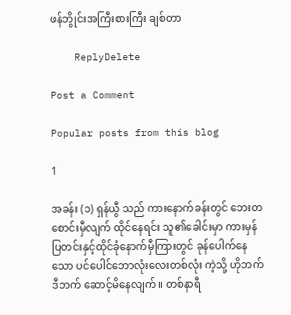ဖန်ဘွိုင်းအကြီးစားကြီး ချစ်တာ

    ReplyDelete

Post a Comment

Popular posts from this blog

1

အခန်း (၁) ရှန်ယွီ သည် ကားနောက်ခန်းတွင် ဘေးတစောင်းမှီလျက် ထိုင်နေရင်း သူ၏ခေါင်းမှာ ကားမှန်ပြတင်းနှင့်ထိုင်ခုံနောက်မှီကြားတွင် ခုန်ပေါက်နေသော ပင်ပေါင်ဘောလုံးလေးတစ်လုံး ကဲ့သို့ ဟိုဘက်ဒီဘက် ဆောင့်မိနေလျက်။ တစ်နာရီ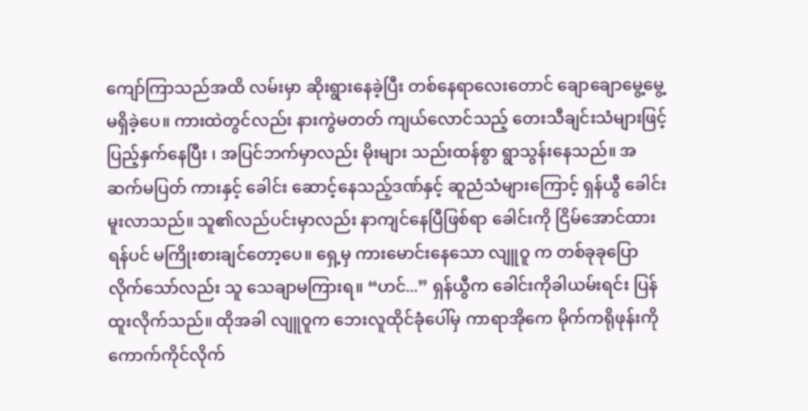ကျော်ကြာသည်အထိ လမ်းမှာ ဆိုးရွားနေခဲ့ပြီး တစ်နေရာလေးတောင် ချောချောမွေ့မွေ့မရှိခဲ့ပေ။ ကားထဲတွင်လည်း နားကွဲမတတ် ကျယ်လောင်သည့် တေးသီချင်းသံများဖြင့် ပြည့်နှက်နေပြီး ၊ အပြင်ဘက်မှာလည်း မိုးများ သည်းထန်စွာ ရွာသွန်းနေသည်။ အဆက်မပြတ် ကားနှင့် ခေါင်း ဆောင့်နေသည့်ဒဏ်နှင့် ဆူညံသံများကြောင့် ရှန်ယွီ ခေါင်းမူးလာသည်။ သူ၏လည်ပင်းမှာလည်း နာကျင်နေပြီဖြစ်ရာ ခေါင်းကို ငြိမ်အောင်ထားရန်ပင် မကြိုးစားချင်တော့ပေ။ ရှေ့မှ ကားမောင်းနေသော လျူဝူ က တစ်ခုခုပြောလိုက်သော်လည်း သူ သေချာမကြားရ။ “ဟင်...” ရှန်ယွီက ခေါင်းကိုခါယမ်းရင်း ပြန်ထူးလိုက်သည်။ ထိုအခါ လျူဝူက ဘေးလူထိုင်ခုံပေါ်မှ ကာရာအိုကေ မိုက်ကရိုဖုန်းကို ကောက်ကိုင်လိုက်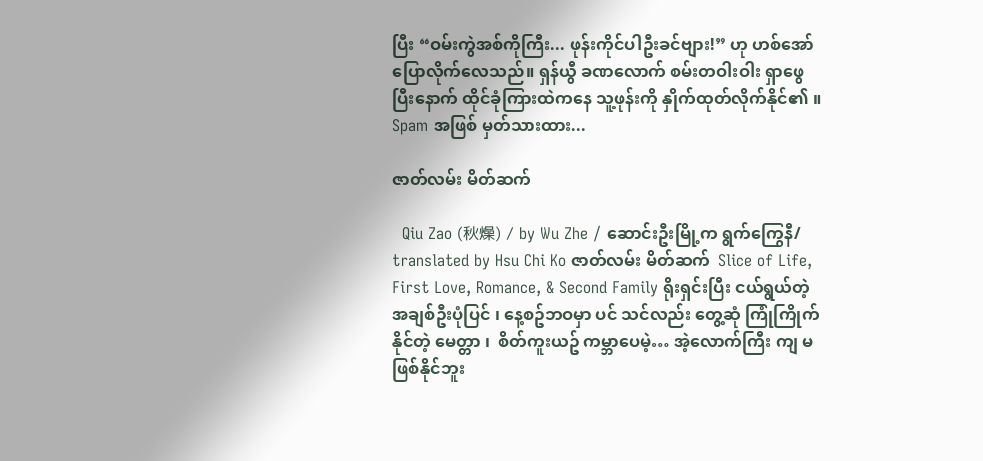ပြီး “ဝမ်းကွဲအစ်ကိုကြီး... ဖုန်းကိုင်ပါဦးခင်ဗျား!” ဟု ဟစ်အော်ပြောလိုက်လေသည်။ ရှန်ယွီ ခဏလောက် စမ်းတဝါးဝါး ရှာဖွေပြီးနောက် ထိုင်ခုံကြားထဲကနေ သူ့ဖုန်းကို နှိုက်ထုတ်လိုက်နိုင်၏ ။ Spam အဖြစ် မှတ်သားထား...

ဇာတ်လမ်း မိတ်ဆက်

  Qiu Zao (秋燥) / by Wu Zhe / ဆောင်းဦးမြို့က ရွက်ကြွေနီ/ translated by Hsu Chi Ko ဇာတ်လမ်း မိတ်ဆက်  Slice of Life, First Love, Romance, & Second Family ရိုးရှင်းပြီး ငယ်ရွယ်တဲ့ အချစ်ဦးပုံပြင် ၊ နေ့စဥ်ဘဝမှာ ပင် သင်လည်း တွေ့ဆုံ ကြုံကြိုက်နိုင်တဲ့ မေတ္တာ ၊  စိတ်ကူးယဥ် ကမ္ဘာပေမဲ့… အဲ့လောက်ကြီး ကျ မဖြစ်နိုင်ဘူး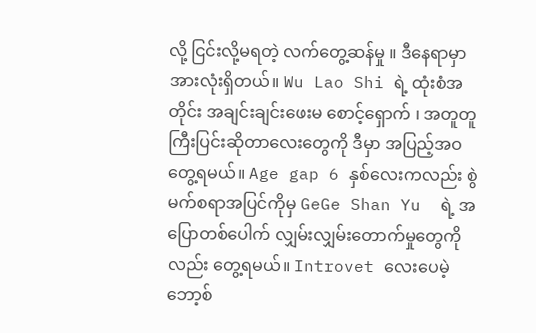လို့ ငြင်းလို့မရတဲ့ လက်တွေ့ဆန်မှု ။ ဒီနေရာမှာ အားလုံးရှိတယ်။ Wu Lao Shi ရဲ့ ထုံးစံအတိုင်း အချင်းချင်းဖေးမ စောင့်‌ရှောက် ၊ အတူတူ ကြီးပြင်းဆိုတာလေးတွေကို ဒီမှာ အပြည့်အဝတွေ့ရမယ်။ Age gap 6 နှစ်လေးကလည်း စွဲမက်စရာအပြင်ကိုမှ GeGe Shan Yu  ရဲ့ အပြောတစ်ပေါက် လျှမ်းလျှမ်းတောက်မှုတွေကိုလည်း တွေ့ရမယ်။ Introvet လေးပေမဲ့ ဘော့စ်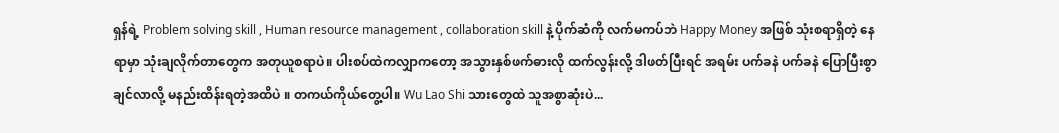ရှန်ရဲ့ Problem solving skill , Human resource management , collaboration skill နဲ့ ပိုက်ဆံကို လက်မကပ်ဘဲ Happy Money အဖြစ် သုံးစရာရှိတဲ့ နေရာမှာ သုံးချလိုက်တာတွေက အတုယူစရာပဲ။ ပါးစပ်ထဲကလျှာကတော့ အသွားနှစ်ဖက်ဓားလို ထက်လွန်းလို့ ဒါဖတ်ပြီးရင် အရမ်း ပက်ခနဲ ပက်ခနဲ ပြောပြီးစွာချင်လာလို့ မနည်းထိန်းရတဲ့အထိပဲ ။ တကယ်ကိုယ်တွေ့ပါ။ Wu Lao Shi သားတွေထဲ သူအစွာဆုံးပဲ...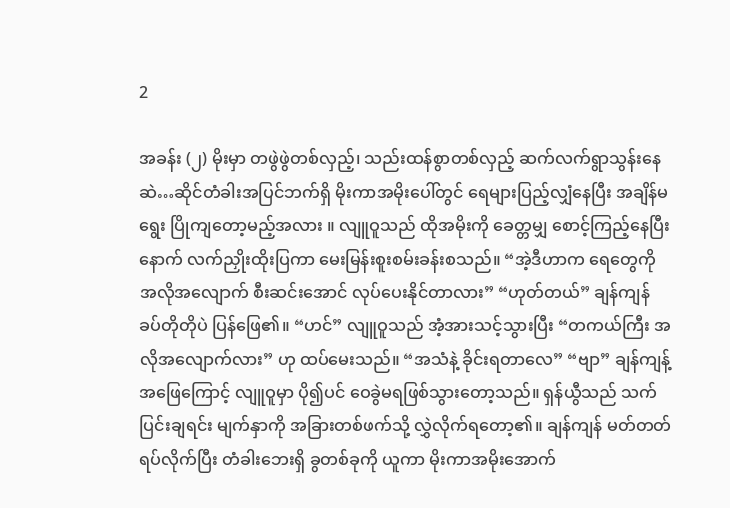2

အခန်း (၂) မိုးမှာ တဖွဲဖွဲတစ်လှည့်၊ သည်းထန်စွာတစ်လှည့် ဆက်လက်ရွာသွန်းနေဆဲ…ဆိုင်တံခါးအပြင်ဘက်ရှိ မိုးကာအမိုးပေါ်တွင် ရေများပြည့်လျှံနေပြီး အချိန်မရွေး ပြိုကျတော့မည့်အလား ။ လျူဝူသည် ထိုအမိုးကို ခေတ္တမျှ စောင့်ကြည့်နေပြီးနောက် လက်ညှိုးထိုးပြကာ မေးမြန်းစူးစမ်းခန်းစသည်။ “အဲ့ဒီဟာက ရေတွေကို အလိုအလျောက် စီးဆင်းအောင် လုပ်ပေးနိုင်တာလား” “ဟုတ်တယ်” ချန်ကျန် ခပ်တိုတိုပဲ ပြန်ဖြေ၏။ “ဟင်” လျူဝူသည် အံ့အားသင့်သွားပြီး “တကယ်ကြီး အလိုအလျောက်လား” ဟု ထပ်မေးသည်။ “အသံနဲ့ ခိုင်းရတာလေ” “ဗျာ” ချန်ကျန့် အဖြေကြောင့် လျူဝူမှာ ပို၍ပင် ဝေခွဲမရဖြစ်သွားတော့သည်။ ရှန်ယွီသည် သက်ပြင်းချရင်း မျက်နှာကို အခြားတစ်ဖက်သို့ လွှဲလိုက်ရ‌တော့၏။ ချန်ကျန် မတ်တတ်ရပ်လိုက်ပြီး တံခါးဘေးရှိ ခွတစ်ခုကို ယူကာ မိုးကာအမိုးအောက်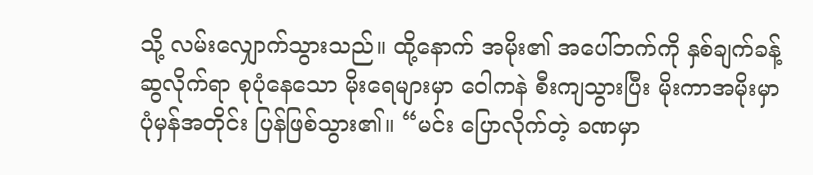သို့ လမ်းလျှောက်သွားသည်။ ထို့နောက် အမိုး၏ အပေါ်ဘက်ကို နှစ်ချက်ခန့် ဆွလိုက်ရာ စုပုံနေသော မိုးရေများမှာ ဝေါကနဲ စီးကျသွားပြီး မိုးကာအမိုးမှာ ပုံမှန်အတိုင်း ပြန်ဖြစ်သွား၏။ “မင်း ပြောလိုက်တဲ့ ခဏမှာ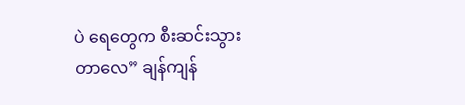ပဲ ရေတွေက စီးဆင်းသွားတာလေ” ချန်ကျန်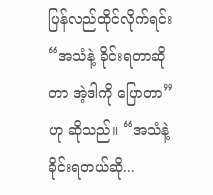ပြန်လည်ထိုင်လိုက်ရင်း “အသံနဲ့ ခိုင်းရတာဆိုတာ အဲ့ဒါကို ပြောတာ” ဟု ဆိုသည်။ “အသံနဲ့ ခိုင်းရတယ်ဆို...